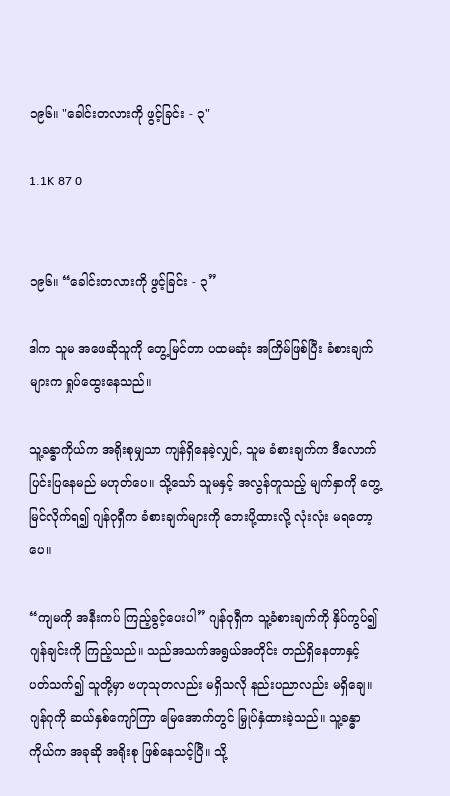၁၉၆။ "ခေါင်းတလားကို ဖွင့်ခြင်း - ၃"

1.1K 87 0


၁၉၆။ “ခေါင်းတလားကို ဖွင့်ခြင်း - ၃”

ဒါက သူမ အဖေဆိုသူကို တွေ့မြင်တာ ပထမဆုံး အကြိမ်ဖြစ်ပြီး ခံစားချက်များက ရှုပ်ထွေးနေသည်။

သူ့ခန္ဓာကိုယ်က အရိုးစုမျှသာ ကျန်ရှိနေခဲ့လျှင်, သူမ ခံစားချက်က ဒီလောက် ပြင်းပြနေမည် မဟုတ်ပေ။ သို့သော် သူမနှင့် အလွန်တူသည့် မျက်နှာကို တွေ့မြင်လိုက်ရ၍ ဂျန်ဝုရှီက ခံစားချက်များကို ဘေးပို့ထားလို့ လုံးလုံး မရတော့ပေ။

“ကျမကို အနီးကပ် ကြည့်ခွင့်ပေးပါ” ဂျန်ဝုရှီက သူ့ခံစားချက်ကို နှိပ်ကွပ်၍ ဂျန်ချင်းကို ကြည့်သည်။ သည်အသက်အရွယ်အတိုင်း တည်ရှိနေတာနှင့် ပတ်သက်၍ သူတို့မှာ ဗဟုသုတလည်း မရှိသလို နည်းပညာလည်း မရှိချေ။ ဂျန်ဂုကို ဆယ်နှစ်ကျော်ကြာ မြေအောက်တွင် မြှုပ်နှံထားခဲ့သည်။ သူ့ခန္ဓာကိုယ်က အခုဆို အရိုးစု ဖြစ်နေသင့်ပြီ။ သို့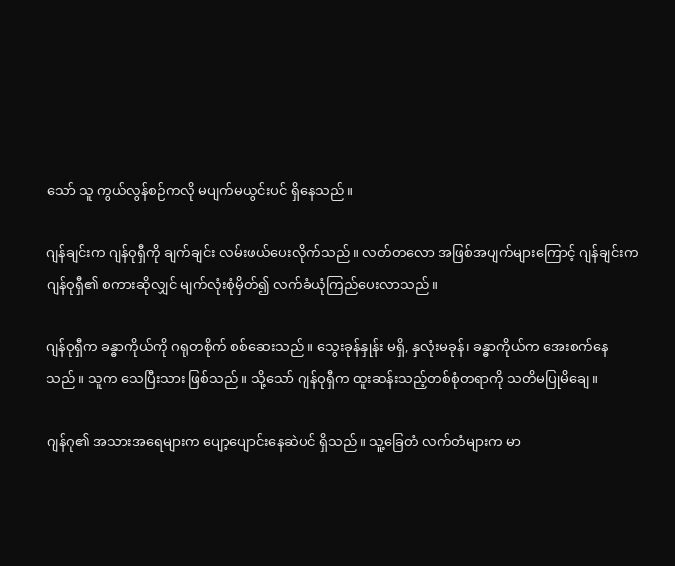သော် သူ ကွယ်လွန်စဉ်ကလို မပျက်မယွင်းပင် ရှိနေသည်။

ဂျန်ချင်းက ဂျန်ဝုရှီကို ချက်ချင်း လမ်းဖယ်ပေးလိုက်သည်။ လတ်တလော အဖြစ်အပျက်များကြောင့် ဂျန်ချင်းက ဂျန်ဝုရှီ၏ စကားဆိုလျှင် မျက်လုံးစုံမှိတ်၍ လက်ခံယုံကြည်ပေးလာသည်။

ဂျန်ဝုရှီက ခန္ဓာကိုယ်ကို ဂရုတစိုက် စစ်ဆေးသည်။ သွေးခုန်နှုန်း မရှိ, နှလုံးမခုန်၊ ခန္ဓာကိုယ်က အေးစက်နေသည်။ သူက သေပြီးသား ဖြစ်သည်။ သို့သော် ဂျန်ဝုရှီက ထူးဆန်းသည့်တစ်စုံတရာကို သတိမပြုမိချေ။

ဂျန်ဂု၏ အသားအရေများက ပျော့ပျောင်းနေဆဲပင် ရှိသည်။ သူ့ခြေတံ လက်တံများက မာ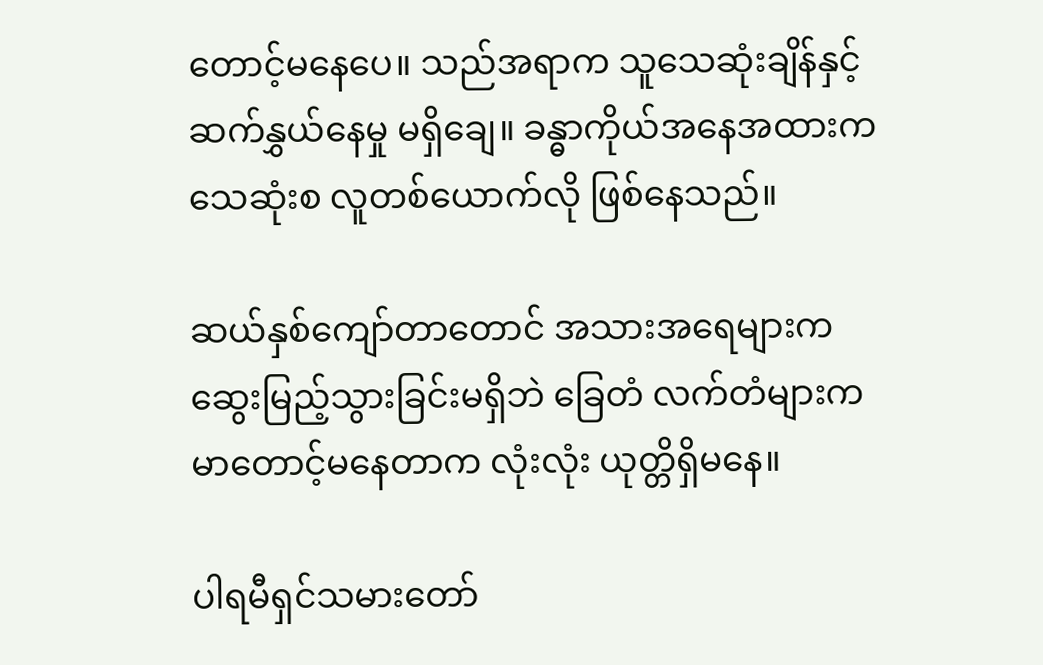တောင့်မနေပေ။ သည်အရာက သူသေဆုံးချိန်နှင့် ဆက်နွှယ်နေမှု မရှိချေ။ ခန္ဓာကိုယ်အနေအထားက သေဆုံးစ လူတစ်ယောက်လို ဖြစ်နေသည်။

ဆယ်နှစ်ကျော်တာတောင် အသားအရေများက ဆွေးမြည့်သွားခြင်းမရှိဘဲ ခြေတံ လက်တံများက မာတောင့်မနေတာက လုံးလုံး ယုတ္တိရှိမနေ။

ပါရမီရှင်သမားတော်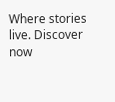Where stories live. Discover now